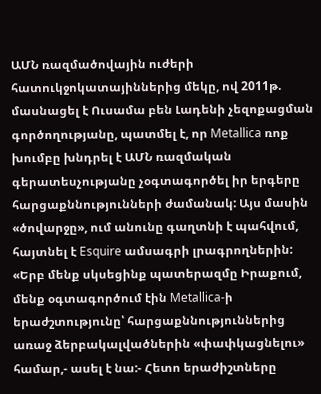ԱՄՆ ռազմածովային ուժերի հատուկջոկատայիններից մեկը, ով 2011թ. մասնացել է Ուսամա բեն Լադենի չեզոքացման գործողությանը, պատմել է, որ Metallica ռոք խումբը խնդրել է ԱՄՆ ռազմական գերատեսչությանը չօգտագործել իր երգերը հարցաքննությունների ժամանակ: Այս մասին «ծովարջը», ում անունը գաղտնի է պահվում, հայտնել է Esquire ամսագրի լրագրողներին:
«Երբ մենք սկսեցինք պատերազմը Իրաքում, մենք օգտագործում էին Metallica-ի երաժշտությունը՝ հարցաքննություններից առաջ ձերբակալվածներին «փափկացնելու» համար,- ասել է նա:- Հետո երաժիշտները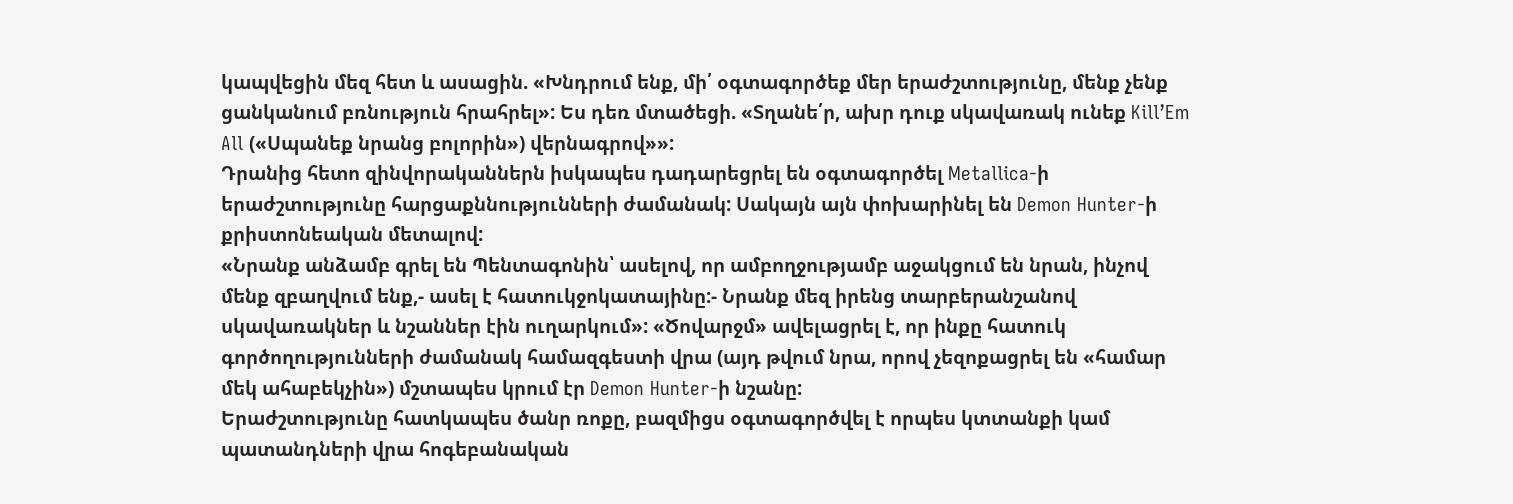կապվեցին մեզ հետ և ասացին. «Խնդրում ենք, մի՛ օգտագործեք մեր երաժշտությունը, մենք չենք ցանկանում բռնություն հրահրել»: Ես դեռ մտածեցի. «Տղանե՛ր, ախր դուք սկավառակ ունեք Kill’Em All («Սպանեք նրանց բոլորին») վերնագրով»»:
Դրանից հետո զինվորականներն իսկապես դադարեցրել են օգտագործել Metallica-ի երաժշտությունը հարցաքննությունների ժամանակ: Սակայն այն փոխարինել են Demon Hunter-ի քրիստոնեական մետալով:
«Նրանք անձամբ գրել են Պենտագոնին՝ ասելով, որ ամբողջությամբ աջակցում են նրան, ինչով մենք զբաղվում ենք,- ասել է հատուկջոկատայինը:- Նրանք մեզ իրենց տարբերանշանով սկավառակներ և նշաններ էին ուղարկում»: «Ծովարջմ» ավելացրել է, որ ինքը հատուկ գործողությունների ժամանակ համազգեստի վրա (այդ թվում նրա, որով չեզոքացրել են «համար մեկ ահաբեկչին») մշտապես կրում էր Demon Hunter-ի նշանը:
Երաժշտությունը հատկապես ծանր ռոքը, բազմիցս օգտագործվել է որպես կտտանքի կամ պատանդների վրա հոգեբանական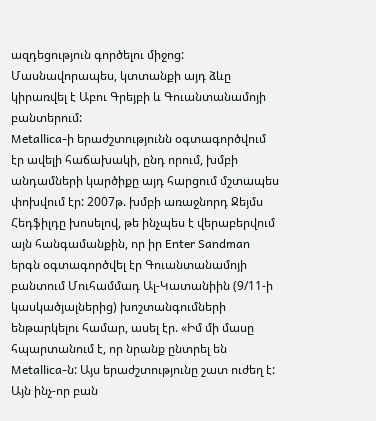ազդեցություն գործելու միջոց: Մասնավորապես, կտտանքի այդ ձևը կիրառվել է Աբու Գրեյբի և Գուանտանամոյի բանտերում:
Metallica-ի երաժշտությունն օգտագործվում էր ավելի հաճախակի, ընդ որում, խմբի անդամների կարծիքը այդ հարցում մշտապես փոխվում էր: 2007թ. խմբի առաջնորդ Ջեյմս Հեդֆիլդը խոսելով, թե ինչպես է վերաբերվում այն հանգամանքին, որ իր Enter Sandman երգն օգտագործվել էր Գուանտանամոյի բանտում Մուհամմադ Ալ-Կատանիին (9/11-ի կասկածյալներից) խոշտանգումների ենթարկելու համար, ասել էր. «Իմ մի մասը հպարտանում է, որ նրանք ընտրել են Metallica-ն: Այս երաժշտությունը շատ ուժեղ է: Այն ինչ-որ բան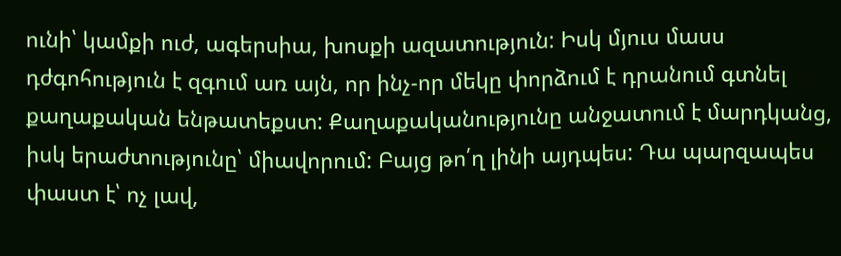ունի՝ կամքի ուժ, ագերսիա, խոսքի ազատություն: Իսկ մյուս մասս դժգոհություն է զգում առ այն, որ ինչ-որ մեկը փորձում է դրանում գտնել քաղաքական ենթատեքստ: Քաղաքականությունը անջատում է մարդկանց, իսկ երաժտությունը՝ միավորում: Բայց թո՛ղ լինի այդպես: Դա պարզապես փաստ է՝ ոչ լավ,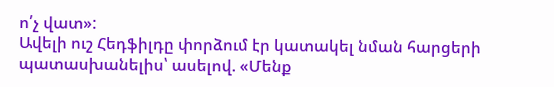ո՛չ վատ»:
Ավելի ուշ Հեդֆիլդը փորձում էր կատակել նման հարցերի պատասխանելիս՝ ասելով. «Մենք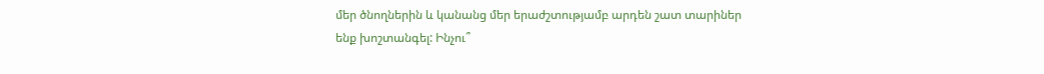մեր ծնողներին և կանանց մեր երաժշտությամբ արդեն շատ տարիներ ենք խոշտանգել: Ինչու՞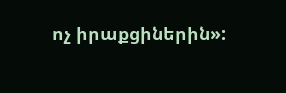ոչ իրաքցիներին»: